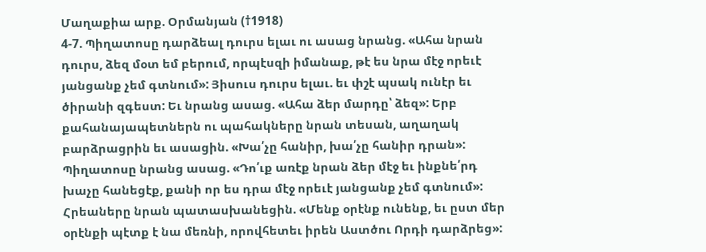Մաղաքիա արք. Օրմանյան (†1918)
4-7. Պիղատոսը դարձեալ դուրս ելաւ ու ասաց նրանց. «Ահա նրան դուրս, ձեզ մօտ եմ բերում, որպէսզի իմանաք, թէ ես նրա մէջ որեւէ յանցանք չեմ գտնում»: Յիսուս դուրս ելաւ. եւ փշէ պսակ ունէր եւ ծիրանի զգեստ: Եւ նրանց ասաց. «Ահա ձեր մարդը՝ ձեզ»: Երբ քահանայապետներն ու պահակները նրան տեսան, աղաղակ բարձրացրին եւ ասացին. «Խա՛չը հանիր, խա՛չը հանիր դրան»: Պիղատոսը նրանց ասաց. «Դո՛ւք առէք նրան ձեր մէջ եւ ինքնե՛րդ խաչը հանեցէք, քանի որ ես դրա մէջ որեւէ յանցանք չեմ գտնում»: Հրեաները նրան պատասխանեցին. «Մենք օրէնք ունենք, եւ ըստ մեր օրէնքի պէտք է նա մեռնի, որովհետեւ իրեն Աստծու Որդի դարձրեց»: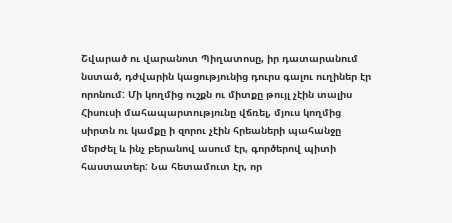Շվարած ու վարանոտ Պիղատոսը, իր դատարանում նստած, դժվարին կացությունից դուրս գալու ուղիներ էր որոնում: Մի կողմից ուշքն ու միտքը թույլ չէին տալիս Հիսուսի մահապարտությունը վճռել, մյուս կողմից սիրտն ու կամքը ի զորու չէին հրեաների պահանջը մերժել և ինչ բերանով ասում էր, գործերով պիտի հաստատեր: Նա հետամուտ էր, որ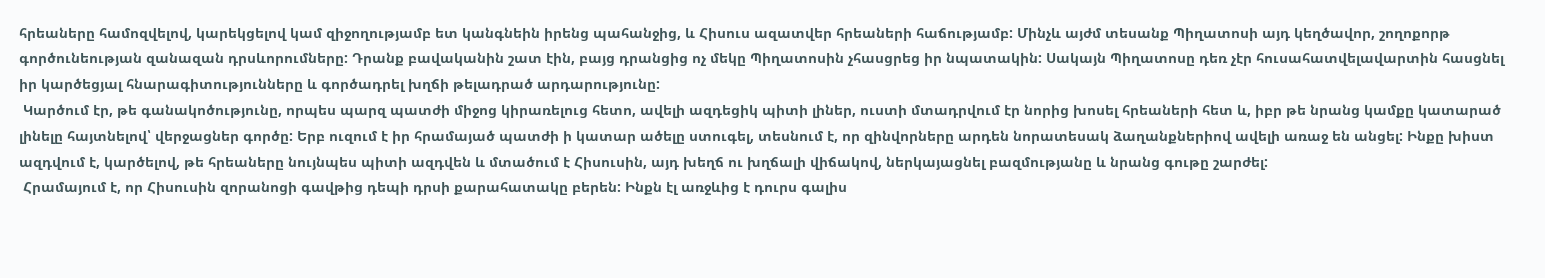հրեաները համոզվելով, կարեկցելով կամ զիջողությամբ ետ կանգնեին իրենց պահանջից, և Հիսուս ազատվեր հրեաների հաճությամբ: Մինչև այժմ տեսանք Պիղատոսի այդ կեղծավոր, շողոքորթ գործունեության զանազան դրսևորումները: Դրանք բավականին շատ էին, բայց դրանցից ոչ մեկը Պիղատոսին չհասցրեց իր նպատակին: Սակայն Պիղատոսը դեռ չէր հուսահատվելավարտին հասցնել իր կարծեցյալ հնարագիտությունները և գործադրել խղճի թելադրած արդարությունը:
 Կարծում էր, թե գանակոծությունը, որպես պարզ պատժի միջոց կիրառելուց հետո, ավելի ազդեցիկ պիտի լիներ, ուստի մտադրվում էր նորից խոսել հրեաների հետ և, իբր թե նրանց կամքը կատարած լինելը հայտնելով՝ վերջացներ գործը: Երբ ուզում է իր հրամայած պատժի ի կատար ածելը ստուգել, տեսնում է, որ զինվորները արդեն նորատեսակ ձաղանքներիով ավելի առաջ են անցել: Ինքը խիստ ազդվում է, կարծելով, թե հրեաները նույնպես պիտի ազդվեն և մտածում է Հիսուսին, այդ խեղճ ու խղճալի վիճակով, ներկայացնել բազմությանը և նրանց գութը շարժել:
 Հրամայում է, որ Հիսուսին զորանոցի գավթից դեպի դրսի քարահատակը բերեն: Ինքն էլ առջևից է դուրս գալիս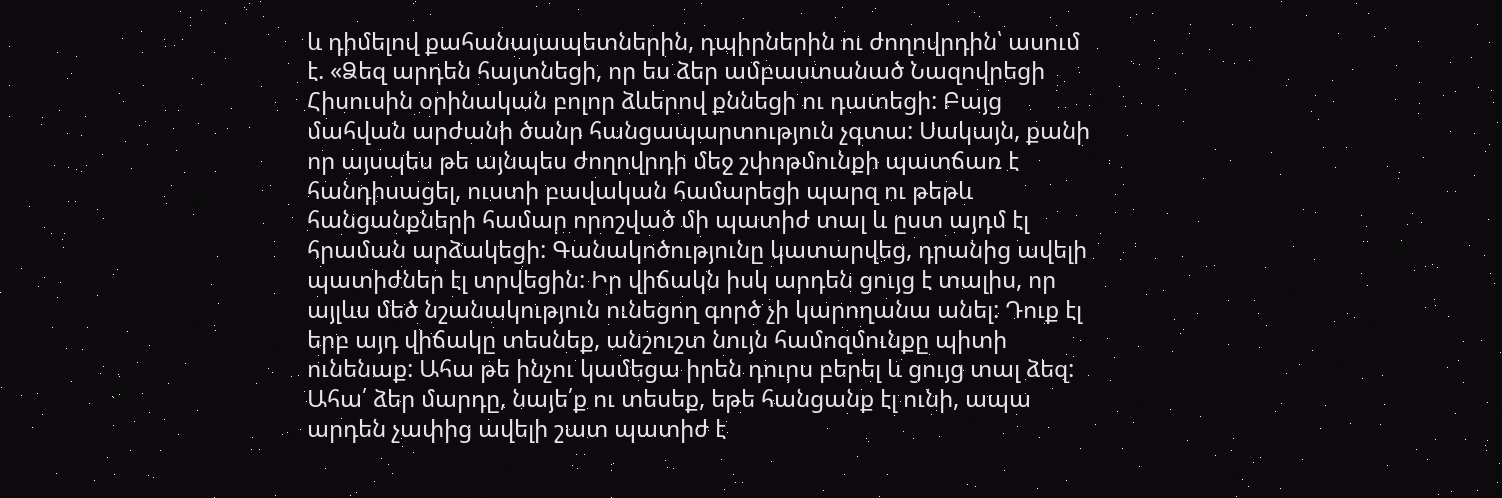և դիմելով քահանայապետներին, դպիրներին ու ժողովրդին՝ ասում է. «Ձեզ արդեն հայտնեցի, որ ես ձեր ամբաստանած Նազովրեցի Հիսուսին օրինական բոլոր ձևերով քննեցի ու դատեցի: Բայց մահվան արժանի ծանր հանցապարտություն չգտա: Սակայն, քանի որ այսպես թե այնպես ժողովրդի մեջ շփոթմունքի պատճառ է հանդիսացել, ուստի բավական համարեցի պարզ ու թեթև հանցանքների համար որոշված մի պատիժ տալ և ըստ այդմ էլ հրաման արձակեցի: Գանակոծությունը կատարվեց, դրանից ավելի պատիժներ էլ տրվեցին: Իր վիճակն իսկ արդեն ցույց է տալիս, որ այլևս մեծ նշանակություն ունեցող գործ չի կարողանա անել: Դուք էլ երբ այդ վիճակը տեսնեք, անշուշտ նույն համոզմունքը պիտի ունենաք: Ահա թե ինչու կամեցա իրեն դուրս բերել և ցույց տալ ձեզ: Ահա՛ ձեր մարդը, նայե՛ք ու տեսեք, եթե հանցանք էլ ունի, ապա արդեն չափից ավելի շատ պատիժ է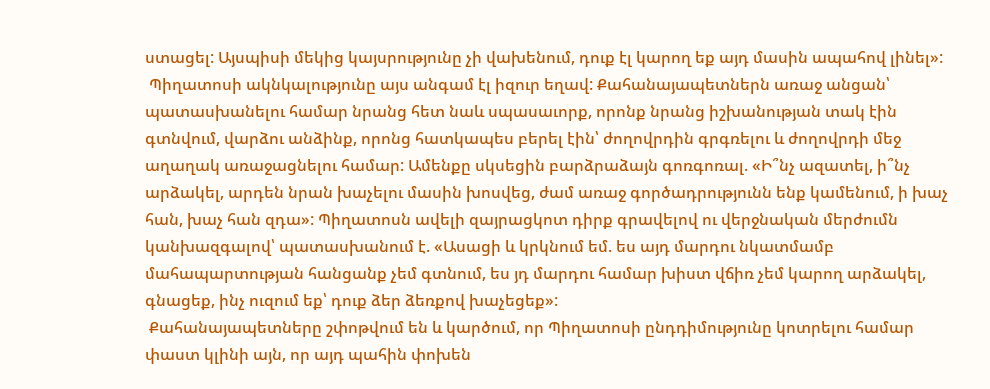ստացել: Այսպիսի մեկից կայսրությունը չի վախենում, դուք էլ կարող եք այդ մասին ապահով լինել»:
 Պիղատոսի ակնկալությունը այս անգամ էլ իզուր եղավ: Քահանայապետներն առաջ անցան՝ պատասխանելու համար նրանց հետ նաև սպասաւորք, որոնք նրանց իշխանության տակ էին գտնվում, վարձու անձինք, որոնց հատկապես բերել էին՝ ժողովրդին գրգռելու և ժողովրդի մեջ աղաղակ առաջացնելու համար: Ամենքը սկսեցին բարձրաձայն գոռգոռալ. «Ի՞նչ ազատել, ի՞նչ արձակել, արդեն նրան խաչելու մասին խոսվեց, ժամ առաջ գործադրությունն ենք կամենում, ի խաչ հան, խաչ հան զդա»: Պիղատոսն ավելի զայրացկոտ դիրք գրավելով ու վերջնական մերժումն կանխազգալով՝ պատասխանում է. «Ասացի և կրկնում եմ. ես այդ մարդու նկատմամբ մահապարտության հանցանք չեմ գտնում, ես յդ մարդու համար խիստ վճիռ չեմ կարող արձակել, գնացեք, ինչ ուզում եք՝ դուք ձեր ձեռքով խաչեցեք»:
 Քահանայապետները շփոթվում են և կարծում, որ Պիղատոսի ընդդիմությունը կոտրելու համար փաստ կլինի այն, որ այդ պահին փոխեն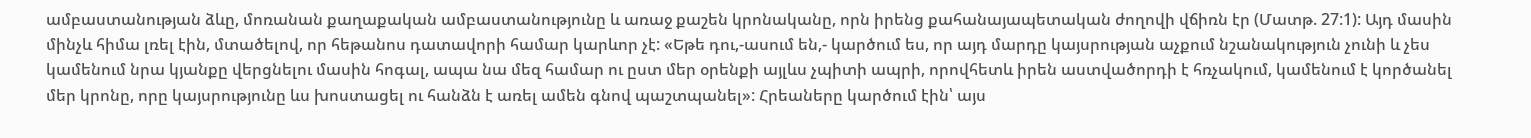ամբաստանության ձևը, մոռանան քաղաքական ամբաստանությունը և առաջ քաշեն կրոնականը, որն իրենց քահանայապետական ժողովի վճիռն էր (Մատթ. 27:1): Այդ մասին մինչև հիմա լռել էին, մտածելով, որ հեթանոս դատավորի համար կարևոր չէ: «Եթե դու,-ասում են,- կարծում ես, որ այդ մարդը կայսրության աչքում նշանակություն չունի և չես կամենում նրա կյանքը վերցնելու մասին հոգալ, ապա նա մեզ համար ու ըստ մեր օրենքի այլևս չպիտի ապրի, որովհետև իրեն աստվածորդի է հռչակում, կամենում է կործանել մեր կրոնը, որը կայսրությունը ևս խոստացել ու հանձն է առել ամեն գնով պաշտպանել»: Հրեաները կարծում էին՝ այս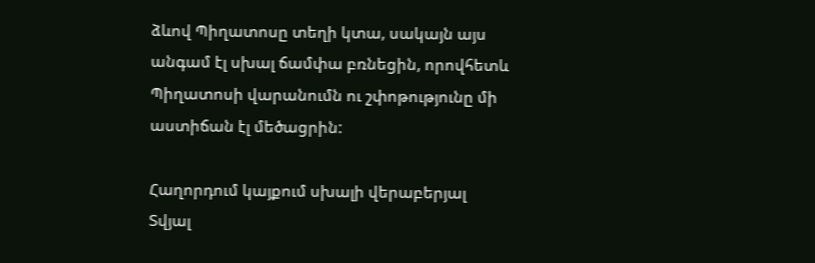ձևով Պիղատոսը տեղի կտա, սակայն այս անգամ էլ սխալ ճամփա բռնեցին, որովհետև Պիղատոսի վարանումն ու շփոթությունը մի աստիճան էլ մեծացրին:

Հաղորդում կայքում սխալի վերաբերյալ
Տվյալ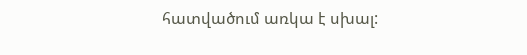հատվածում առկա է սխալ: